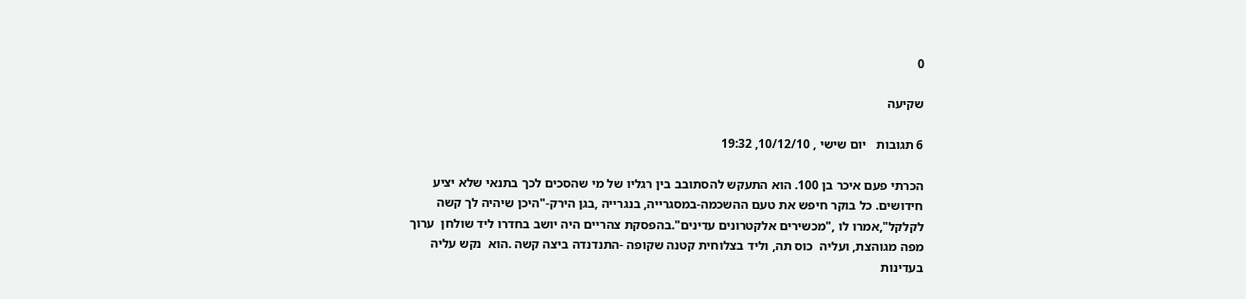0

שקיעה

6 תגובות   יום שישי , 10/12/10, 19:32

הכרתי פעם איכר בן 100. הוא התעקש להסתובב בין רגליו של מי שהסכים לכך בתנאי שלא יציע חידושים. כל בוקר חיפש את טעם ההשכמה-במסגרייה, בנגרייה ,בגן הירק-"היכן שיהיה לך קשה לקלקל",אמרו לו ,"מכשירים אלקטרונים עדינים".בהפסקת צהריים היה יושב בחדרו ליד שולחן  ערוך מפה מגוהצת, ועליה  כוס תה, וליד בצלוחית קטנה שקופה -התנדנדה ביצה קשה .הוא  נקש עליה בעדינות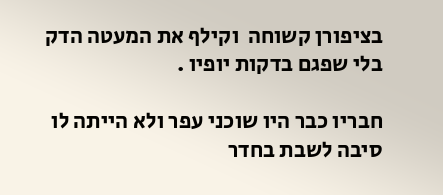בציפורן קשוחה  וקילף את המעטה הדק בלי שפגם בדקות יופיו .

חבריו כבר היו שוכני עפר ולא הייתה לו סיבה לשבת בחדר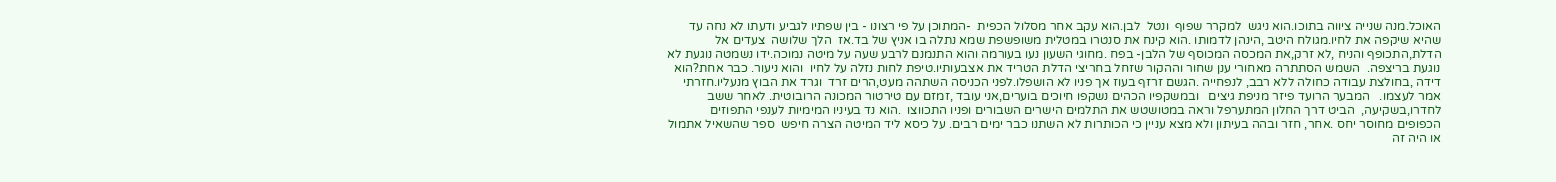האוכל.מנה שנייה ציווה בתוכו.הוא ניגש  למקרר שפוף  ונטל  לבן.הוא עקב אחר מסלול הכפית  -המתוכן על פי רצונו - בין שפתיו לגביע ודעתו לא נחה עד שהיא שיקפה את לחיו.מגולח היטב ,הינהן לדמותו .הוא קינח את סנטרו במטלית משופשפת שמא נתלה בו אניץ של בד.אז  הלך שלושה  צעדים אל הדלת,התכופף והניח ,לא זרק,את המכסה המכוסף של הלבן- בפח .מחוגי השעון נעו בעורמה והוא התנמנם לרבע שעה על מיטה נמוכה.ידו נשמטה נוגעת לא נוגעת בריצפה.  השמש הסתתרה מאחורי ענן שחור וההקור שזחל בחריצי הדלת הטריד את אצבעותיו.טיפת לחות נזלה על לחיו  והוא ניעור. כבר אחת?הוא דידה ,בחולצת עבודה כחולה ללא רבב, לנפחייה .הגשם זרזף בעוז אך פניו לא הושפלו.לפני הכניסה השתהה מעט,הרים זרד  וגרד את הבוץ מנעליו.חזרתי אמר לעצמו.   המבער הרועד פיזר מניפת גיצים   ובמשקפיו הכהים נשקפו חיוכים בוערים,אני עובד ,זמזם עם טירטור המכונה הרובוטית. לאחר ששב לחדרו,בשקיעה,  הביט דרך החלון המתערפל וראה במטושטש את התלמים הישרים השבורים ופניו התכווצו  .הוא נד בעיניו המימיות לענפי התפוזים הכפופים מחוסר יחס .אחר, חזר ובהה בעיתון ולא מצא עניין כי הכותרות לא השתנו כבר ימים רבים. על כיסא ליד המיטה הצרה חיפש  ספר שהשאיל אתמול או היה זה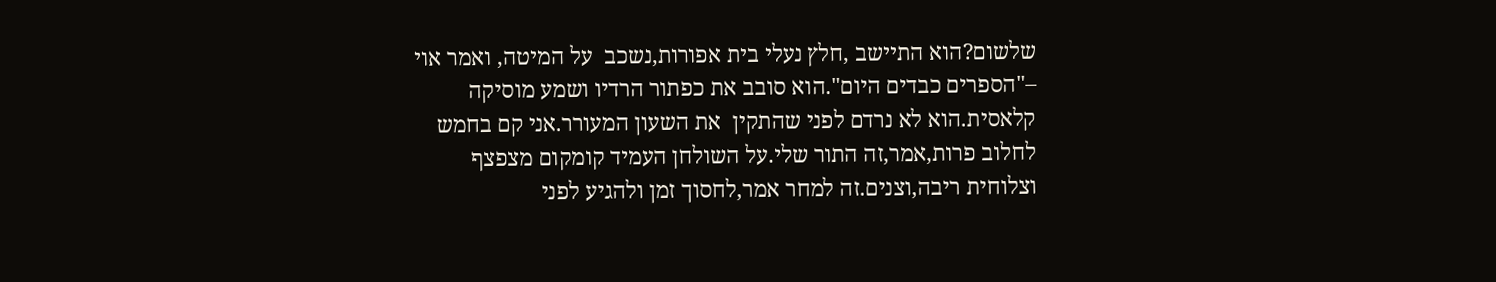שלשום?הוא התיישב ,חלץ נעלי בית אפורות,נשכב  על המיטה, ואמר אוי  –"הספרים כבדים היום".הוא סובב את כפתור הרדיו ושמע מוסיקה קלאסית.הוא לא נרדם לפני שהתקין  את השעון המעורר.אני קם בחמש לחלוב פרות,אמר,זה התור שלי.על השולחן העמיד קומקום מצפצף וצלוחית ריבה,וצנים.זה למחר אמר,לחסוך זמן ולהגיע לפני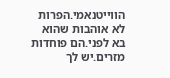הווייטנאמי.הפרות לא אוהבות שהוא בא לפני.הם פוחדות מזרים.יש לך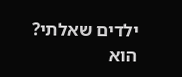ילדים שאלתי? הוא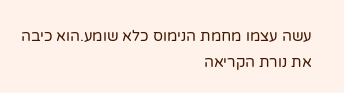עשה עצמו מחמת הנימוס כלא שומע.הוא כיבה את נורת הקריאה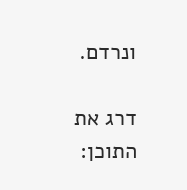ונרדם.

דרג את התוכן: